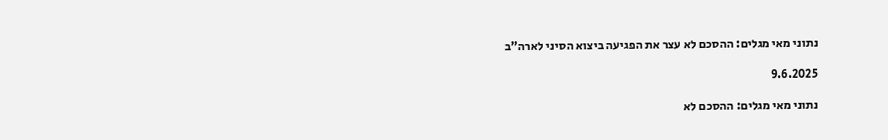נתוני מאי מגלים: ההסכם לא עצר את הפגיעה ביצוא הסיני לארה”ב

9.6.2025

נתוני מאי מגלים: ההסכם לא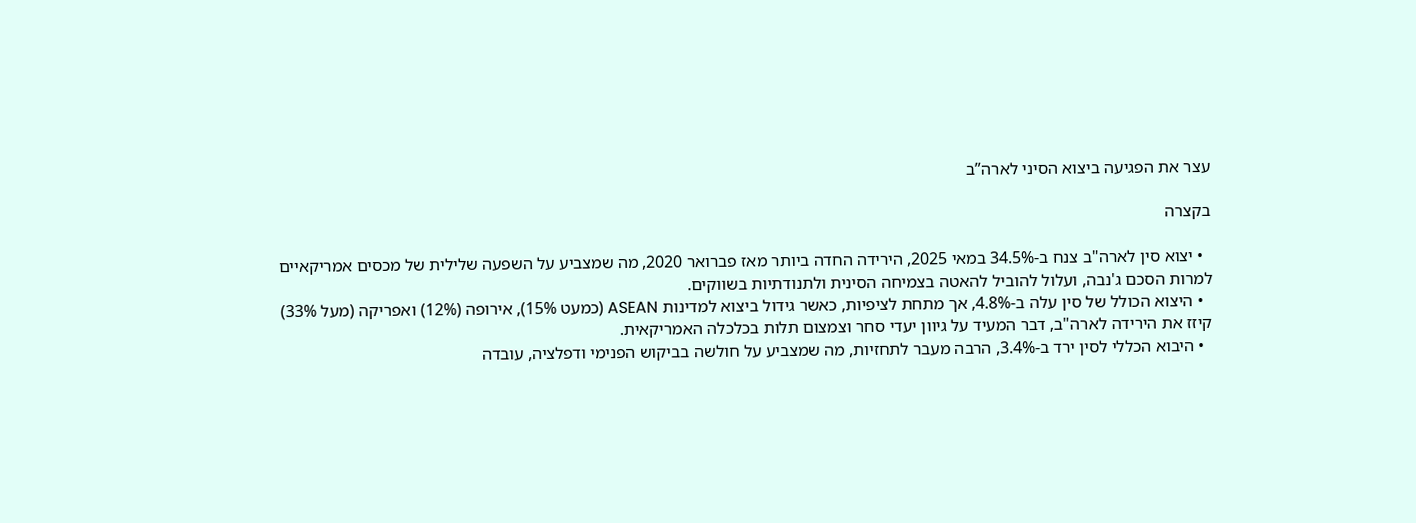עצר את הפגיעה ביצוא הסיני לארה”ב

בקצרה

  • יצוא סין לארה"ב צנח ב-34.5% במאי 2025, הירידה החדה ביותר מאז פברואר 2020, מה שמצביע על השפעה שלילית של מכסים אמריקאיים למרות הסכם ג'נבה, ועלול להוביל להאטה בצמיחה הסינית ולתנודתיות בשווקים.
  • היצוא הכולל של סין עלה ב-4.8%, אך מתחת לציפיות, כאשר גידול ביצוא למדינות ASEAN (כמעט 15%), אירופה (12%) ואפריקה (מעל 33%) קיזז את הירידה לארה"ב, דבר המעיד על גיוון יעדי סחר וצמצום תלות בכלכלה האמריקאית.
  • היבוא הכללי לסין ירד ב-3.4%, הרבה מעבר לתחזיות, מה שמצביע על חולשה בביקוש הפנימי ודפלציה, עובדה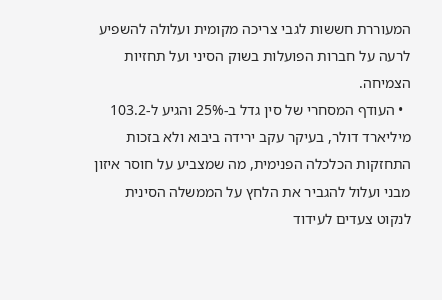המעוררת חששות לגבי צריכה מקומית ועלולה להשפיע לרעה על חברות הפועלות בשוק הסיני ועל תחזיות הצמיחה.
  • העודף המסחרי של סין גדל ב-25% והגיע ל-103.2 מיליארד דולר, בעיקר עקב ירידה ביבוא ולא בזכות התחזקות הכלכלה הפנימית, מה שמצביע על חוסר איזון מבני ועלול להגביר את הלחץ על הממשלה הסינית לנקוט צעדים לעידוד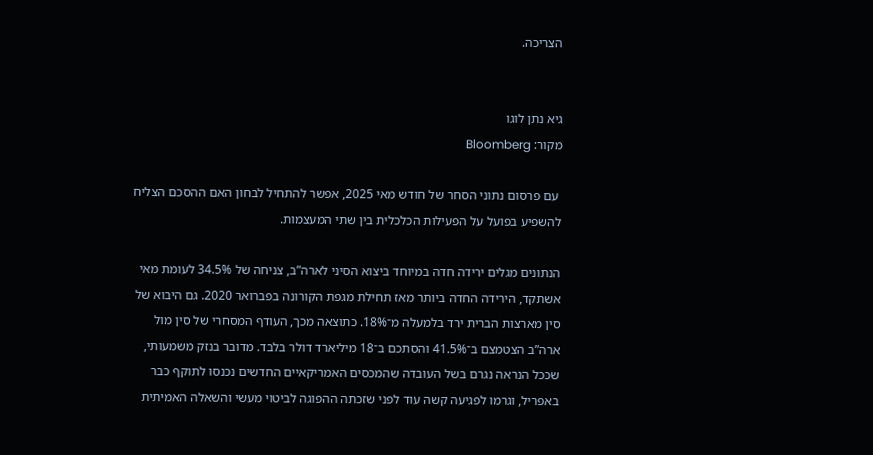הצריכה.


גיא נתן לוגו
מקור: Bloomberg

 עם פרסום נתוני הסחר של חודש מאי 2025, אפשר להתחיל לבחון האם ההסכם הצליח להשפיע בפועל על הפעילות הכלכלית בין שתי המעצמות.

הנתונים מגלים ירידה חדה במיוחד ביצוא הסיני לארה”ב, צניחה של 34.5% לעומת מאי אשתקד, הירידה החדה ביותר מאז תחילת מגפת הקורונה בפברואר 2020. גם היבוא של סין מארצות הברית ירד בלמעלה מ־18%. כתוצאה מכך, העודף המסחרי של סין מול ארה”ב הצטמצם ב־41.5% והסתכם ב־18 מיליארד דולר בלבד. מדובר בנזק משמעותי, שככל הנראה נגרם בשל העובדה שהמכסים האמריקאיים החדשים נכנסו לתוקף כבר באפריל, וגרמו לפגיעה קשה עוד לפני שזכתה ההפוגה לביטוי מעשי והשאלה האמיתית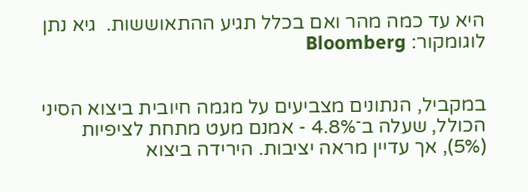היא עד כמה מהר ואם בכלל תגיע ההתאוששות.  גיא נתן לוגומקור: Bloomberg


במקביל, הנתונים מצביעים על מגמה חיובית ביצוא הסיני הכולל, שעלה ב־4.8% - אמנם מעט מתחת לציפיות (5%), אך עדיין מראה יציבות. הירידה ביצוא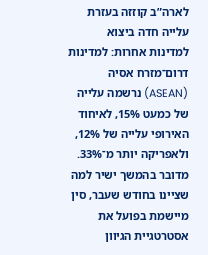לארה”ב קוזזה בעזרת עלייה חדה ביצוא למדינות אחרות: למדינות דרום־מזרח אסיה (ASEAN) נרשמה עלייה של כמעט 15%, לאיחוד האירופי עלייה של 12%, ולאפריקה יותר מ־33%. מדובר בהמשך ישיר למה שציינו בחודש שעבר, סין מיישמת בפועל את אסטרטגיית הגיוון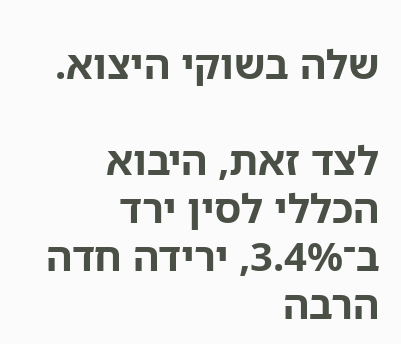שלה בשוקי היצוא.

לצד זאת, היבוא הכללי לסין ירד ב־3.4%, ירידה חדה הרבה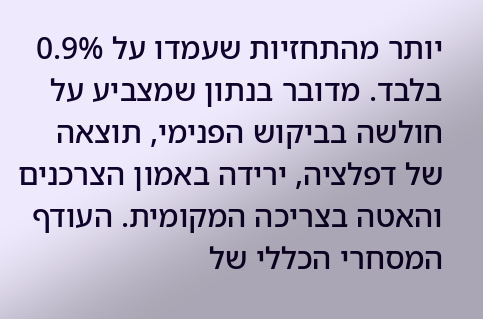יותר מהתחזיות שעמדו על 0.9% בלבד. מדובר בנתון שמצביע על חולשה בביקוש הפנימי, תוצאה של דפלציה, ירידה באמון הצרכנים והאטה בצריכה המקומית. העודף המסחרי הכללי של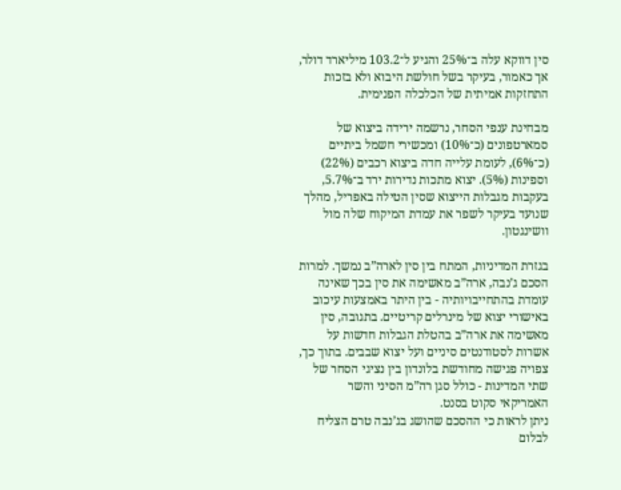סין דווקא עלה ב־25% והגיע ל־103.2 מיליארד דולר, אך כאמור, בעיקר בשל חולשת היבוא ולא בזכות התחזקות אמיתית של הכלכלה הפנימית.

מבחינת ענפי הסחר, נרשמה ירידה ביצוא של סמארטפונים (כ־10%) ומכשירי חשמל ביתיים (כ־6%), לעומת עלייה חדה ביצוא רכבים (22%) וספינות (5%). יצוא מתכות נדירות ירד ב־5.7%, בעקבות מגבלות הייצוא שסין הטילה באפריל, מהלך שנועד בעיקר לשפר את עמדת המיקוח שלה מול וושינגטון.

בגזרת המדיניות, המתח בין סין לארה”ב נמשך. למרות הסכם ג’נבה, ארה”ב מאשימה את סין בכך שאינה עומדת בהתחייבויותיה - בין היתר באמצעות עיכוב באישורי יצוא של מינרלים קריטיים. בתגובה, סין מאשימה את ארה”ב בהטלת הגבלות חדשות על אשרות לסטודנטים סיניים ועל יצוא שבבים. בתוך כך, צפויה פגישה מחודשת בלונדון בין נציגי הסחר של שתי המדינות - כולל סגן רה”מ הסיני והשר האמריקאי סקוט בסנט.
ניתן לראות כי ההסכם שהושג בג’נבה טרם הצליח לבלום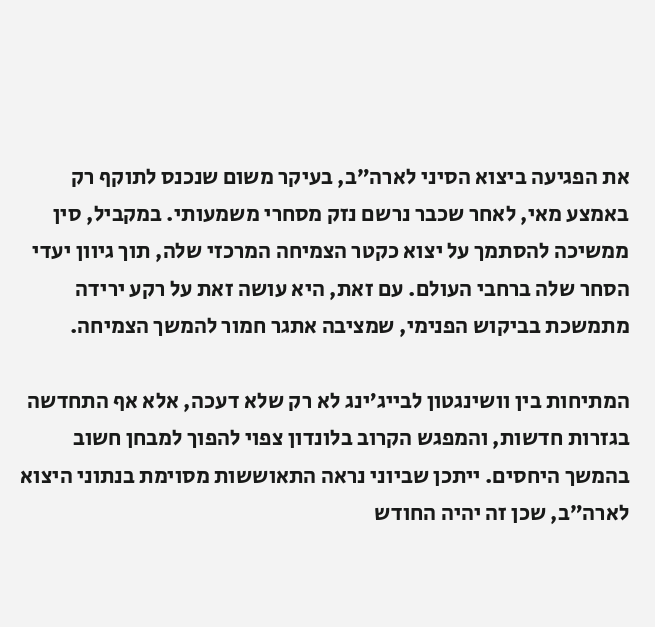את הפגיעה ביצוא הסיני לארה”ב, בעיקר משום שנכנס לתוקף רק באמצע מאי, לאחר שכבר נרשם נזק מסחרי משמעותי. במקביל, סין ממשיכה להסתמך על יצוא כקטר הצמיחה המרכזי שלה, תוך גיוון יעדי הסחר שלה ברחבי העולם. עם זאת, היא עושה זאת על רקע ירידה מתמשכת בביקוש הפנימי, שמציבה אתגר חמור להמשך הצמיחה.

המתיחות בין וושינגטון לבייג’ינג לא רק שלא דעכה, אלא אף התחדשה בגזרות חדשות, והמפגש הקרוב בלונדון צפוי להפוך למבחן חשוב בהמשך היחסים. ייתכן שביוני נראה התאוששות מסוימת בנתוני היצוא לארה”ב, שכן זה יהיה החודש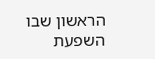הראשון שבו השפעת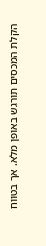הקלת המכסים תורגש באופן מלא. אך בטווח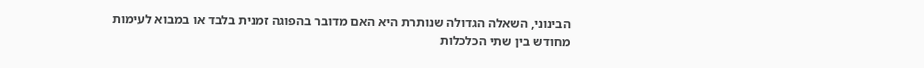הבינוני, השאלה הגדולה שנותרת היא האם מדובר בהפוגה זמנית בלבד או במבוא לעימות מחודש בין שתי הכלכלות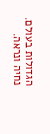הגדולות בעולם. נחיה ונראה.